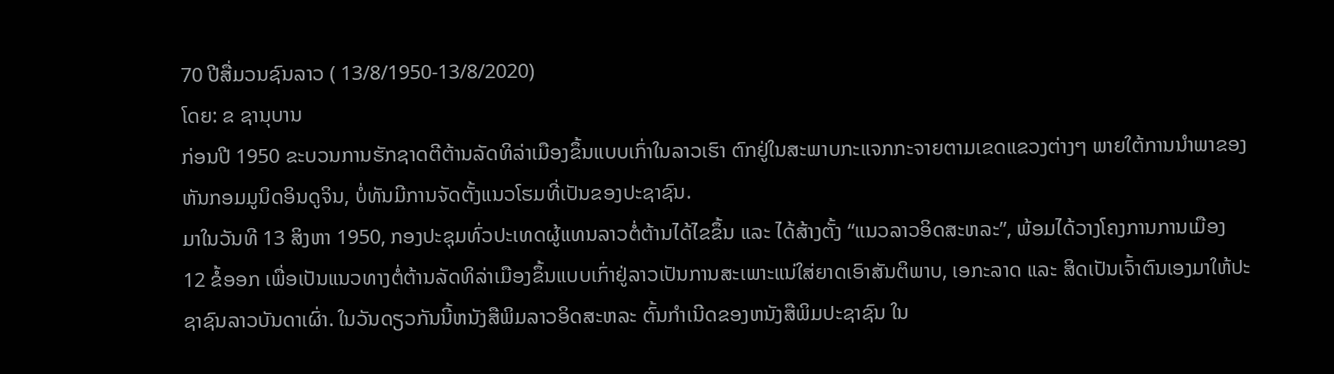70 ປີສື່ມວນຊົນລາວ ( 13/8/1950-13/8/2020)
ໂດຍ: ຂ ຊານຸບານ
ກ່ອນປີ 1950 ຂະບວນການຮັກຊາດຕີຕ້ານລັດທິລ່າເມືອງຂຶ້ນແບບເກົ່າໃນລາວເຮົາ ຕົກຢູ່ໃນສະພາບກະແຈກກະຈາຍຕາມເຂດແຂວງຕ່າງໆ ພາຍໃຕ້ການນຳພາຂອງຫັນກອມມູນິດອິນດູຈິນ, ບໍ່ທັນມີການຈັດຕັ້ງແນວໂຮມທີ່ເປັນຂອງປະຊາຊົນ.
ມາໃນວັນທີ 13 ສິງຫາ 1950, ກອງປະຊຸມທົ່ວປະເທດຜູ້ແທນລາວຕໍ່ຕ້ານໄດ້ໄຂຂຶ້ນ ແລະ ໄດ້ສ້າງຕັ້ງ “ແນວລາວອິດສະຫລະ”, ພ້ອມໄດ້ວາງໂຄງການການເມືອງ 12 ຂໍ້ອອກ ເພື່ອເປັນແນວທາງຕໍ່ຕ້ານລັດທິລ່າເມືອງຂຶ້ນແບບເກົ່າຢູ່ລາວເປັນການສະເພາະແນ່ໃສ່ຍາດເອົາສັນຕິພາບ, ເອກະລາດ ແລະ ສິດເປັນເຈົ້າຕົນເອງມາໃຫ້ປະຊາຊົນລາວບັນດາເຜົ່າ. ໃນວັນດຽວກັນນີ້ຫນັງສືພິມລາວອິດສະຫລະ ຕົ້ນກຳເນີດຂອງຫນັງສືພິມປະຊາຊົນ ໃນ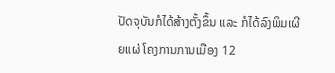ປັດຈຸບັນກໍໄດ້ສ້າງຕັ້ງຂຶ້ນ ແລະ ກໍໄດ້ລົງພິມເຜີຍແຜ່ ໂຄງການການເມືອງ 12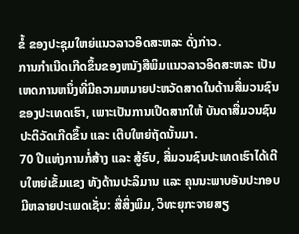ຂໍ້ ຂອງປະຊຸມໃຫຍ່ແນວລາວອິດສະຫລະ ດັ່ງກ່າວ.
ການກຳເນີດເກີດຂຶ້ນຂອງຫນັງສືພິມແນວລາວອິດສະຫລະ ເປັນເຫດການຫນຶ່ງທີ່ມີຄວາມຫມາຍປະຫວັດສາດໃນດ້ານສື່ມວນຊົນຂອງປະເທດເຮົາ, ເພາະເປັນການເປີດສາກໃຫ້ ບັນດາສື່ມວນຊົນປະຕິວັດເກີດຂຶ້ນ ແລະ ເຕີບໃຫຍ່ຖັດນັ້ນມາ.
70 ປີແຫ່ງການກໍ່ສ້າງ ແລະ ສູ້ຮົບ, ສື່ມວນຊົນປະເທດເຮົາໄດ້ເຕີບໃຫຍ່ເຂັ້ມແຂງ ທັງດ້ານປະລິມານ ແລະ ຄຸນນະພາບອັນປະກອບມີຫລາຍປະເພດເຊັ່ນ: ສື່ສິ່ງພິມ, ວິທະຍຸກະຈາຍສຽ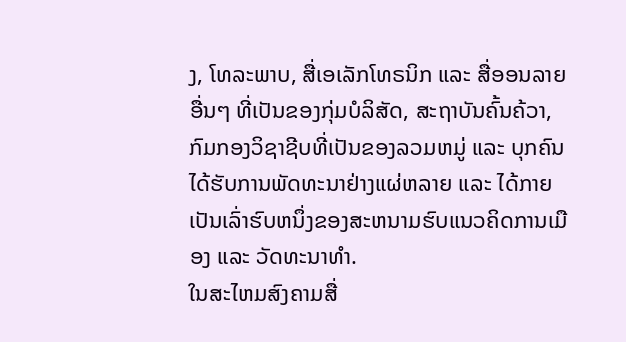ງ, ໂທລະພາບ, ສື່ເອເລັກໂທຣນິກ ແລະ ສື່ອອນລາຍອື່ນໆ ທີ່ເປັນຂອງກຸ່ມບໍລິສັດ, ສະຖາບັນຄົ້ນຄ້ວາ, ກົມກອງວິຊາຊີບທີ່ເປັນຂອງລວມຫມູ່ ແລະ ບຸກຄົນໄດ້ຮັບການພັດທະນາຢ່າງແຜ່ຫລາຍ ແລະ ໄດ້ກາຍເປັນເລົ່າຮົບຫນຶ່ງຂອງສະຫນາມຮົບແນວຄິດການເມືອງ ແລະ ວັດທະນາທຳ.
ໃນສະໄຫມສົງຄາມສື່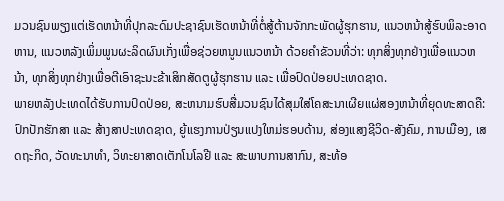ມວນຊົນພຽງແຕ່ເຮັດຫນ້າທີ່ປຸກລະດົມປະຊາຊົນເຮັດຫນ້າທີ່ຕໍ່ສູ້ຕ້ານຈັກກະພັດຜູ້ຮຸກຮານ, ແນວຫນ້າສູ້ຮົບພິລະອາດຫານ, ແນວຫລັງເພິ່ມພູນຜະລິດຜົນເກັ່ງເພື່ອຊ່ວຍຫນູນແນວຫນ້າ ດ້ວຍຄຳຂັວນທີ່ວ່າ: ທຸກສິ່ງທຸກຢ່າງເພື່ອແນວຫນ້າ, ທຸກສິ່ງທຸກຢ່າງເພື່ອຕີເອົາຊະນະຂ້າເສິກສັດຕູຜູ້ຮຸກຮານ ແລະ ເພື່ອປົດປ່ອຍປະເທດຊາດ.
ພາຍຫລັງປະເທດໄດ້ຮັບການປົດປ່ອຍ, ສະຫນາມຮົບສື່ມວນຊົນໄດ້ສຸມໃສ່ໂຄສະນາເຜີຍແຜ່ສອງຫນ້າທີ່ຍຸດທະສາດຄື: ປົກປັກຮັກສາ ແລະ ສ້າງສາປະເທດຊາດ, ຍູ້ແຮງການປ່ຽນແປງໃຫມ່ຮອບດ້ານ, ສ່ອງແສງຊີວິດ-ສັງຄົມ, ການເມືອງ, ເສດຖະກິດ, ວັດທະນາທຳ, ວິທະຍາສາດເຕັກໂນໂລຢີ ແລະ ສະພາບການສາກົນ, ສະທ້ອ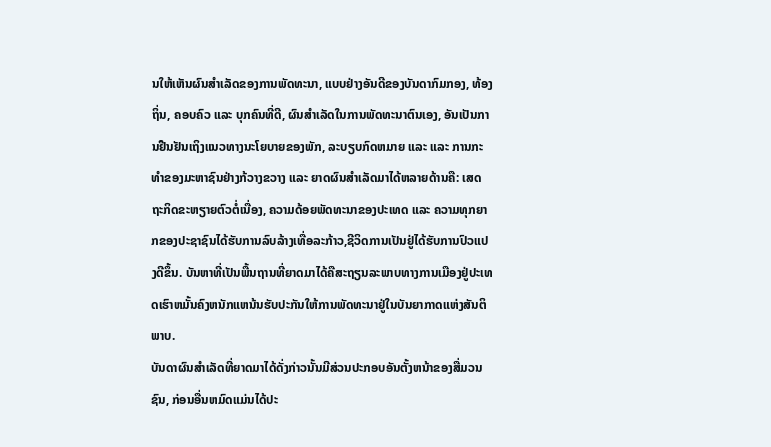ນໃຫ້ເຫັນຜົນສຳເລັດຂອງການພັດທະນາ, ແບບຢ່າງອັນດີຂອງບັນດາກົມກອງ, ທ້ອງຖິ່ນ, ຄອບຄົວ ແລະ ບຸກຄົນທີ່ດີ, ຜົນສຳເລັດໃນການພັດທະນາຕົນເອງ, ອັນເປັນການຢືນຢັນເຖິງແນວທາງນະໂຍບາຍຂອງພັກ, ລະບຽບກົດຫມາຍ ແລະ ແລະ ການກະທຳຂອງມະຫາຊົນຢ່າງກ້ວາງຂວາງ ແລະ ຍາດຜົນສຳເລັດມາໄດ້ຫລາຍດ້ານຄື: ເສດຖະກິດຂະຫຽາຍຕົວຕໍ່ເນື່ອງ, ຄວາມດ້ອຍພັດທະນາຂອງປະເທດ ແລະ ຄວາມທຸກຍາກຂອງປະຊາຊົນໄດ້ຮັບການລົບລ້າງເທື່ອລະກ້າວ,ຊີວິດການເປັນຢູ່ໄດ້ຮັບການປົວແປງດີຂຶ້ນ. ບັນຫາທີ່ເປັນພື້ນຖານທີ່ຍາດມາໄດ້ຄືສະຖຽນລະພາບທາງການເມືອງຢູ່ປະເທດເຮົາຫມັ້ນຄົງຫນັກແຫນ້ນຮັບປະກັນໃຫ້ການພັດທະນາຢູ່ໃນບັນຍາກາດແຫ່ງສັນຕິພາບ.
ບັນດາຜົນສຳເລັດທີ່ຍາດມາໄດ້ດັ່ງກ່າວນັ້ນມີສ່ວນປະກອບອັນຕັ້ງຫນ້າຂອງສື່ມວນຊົນ, ກ່ອນອື່ນຫມົດແມ່ນໄດ້ປະ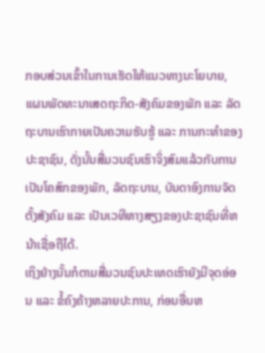ກອບສ່ວນເຂົ້າໃນການເຮັດໃຫ້ແນວທາງນະໂຍບາຍ, ແຜນພັດທະນາເສດຖະກິດ-ສັງຄົມຂອງພັກ ແລະ ລັດຖະບານເຮົາກາຍເປັນຄວາມຮັບຮູ້ ແລະ ການກະທຳຂອງປະຊາຊົນ, ດັ່ງນັ້ນສື່ມວນຊົນເຮົາຈິ່ງສົມແລ້ວກັບການເປັນໂຄສົກຂອງພັກ, ລັດຖະບານ, ບັນດາອົງການຈັດຕັ້ງສັງຄົມ ແລະ ເປັນເວທີຫາງສຽງຂອງປະຊາຊົນທີ່ຫນ້າເຊື່ອຖືໄດ້.
ເຖິງຢ່າງນັ້ນກໍຕາມສື່ມວນຊົນປະເທດເຮົາຍັງມີຈຸດອ່ອນ ແລະ ຂໍ້ຄົງຄ້າງຫລາຍປະການ, ກ່ອນອື່ນຫ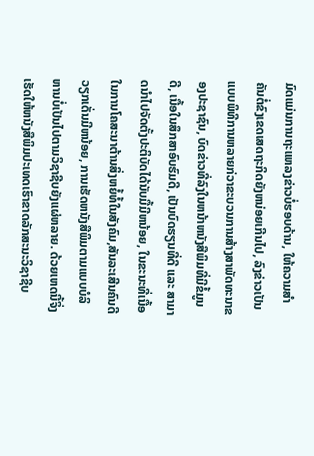ມົດແມ່ນການຖະແຫລງຂ່າວບໍ່ຮອບດ້ານ, ໃຫ້ຄວາມສຳຄັນຕໍ່ຂົງເຂດເສດຖະກິດຍັງຫນ່ອຍເກີນໄປ, ລົງຂ່າວເປັນແບບພິທີການຫລາຍກ່ວາຂະບວນການສ້າງສາພັດທະນາຂອງປະຊາຊົນ, ບົດຂ່າວທີ່ລົງໃນຫນ້າຫນັງສືພິມທີ່ມີຂໍ້ມູນດີ, ເນື້ອໃນສຶກສາອົບຮົມດີ, ເປັນບົດຮຽນທີ່ດີ ແລະ ສາມາດນຳໄປຈັດຕັ້ງປະຕິບັດໄດ້ນັບມື້ມີຫນ້ອຍ, ໃນຂະນະທີ່ເນື້ອໃນການໂຄສະນາຕ້ານສິ່ງຫຍໍ້ທໍ້ໃນສັງຄົມ,ສັນລະເສີນຄົນດີວຽກເດັ່ນມີຫນ້ອຍ, ການເຮັດຫນັງສືພິມຕາມແບບບໍລິຫານບໍ່ເປັນໄປຕາມວິຊາຊີບຍັງແຜ່ຫລາຍ. ດ້ວຍເຫດນີ້ຈິ່ງເຮັດໃຫ້ຫນັງສືພິມປະເທດເຮົາຂາດລັກສະນະວິຊາຊີບ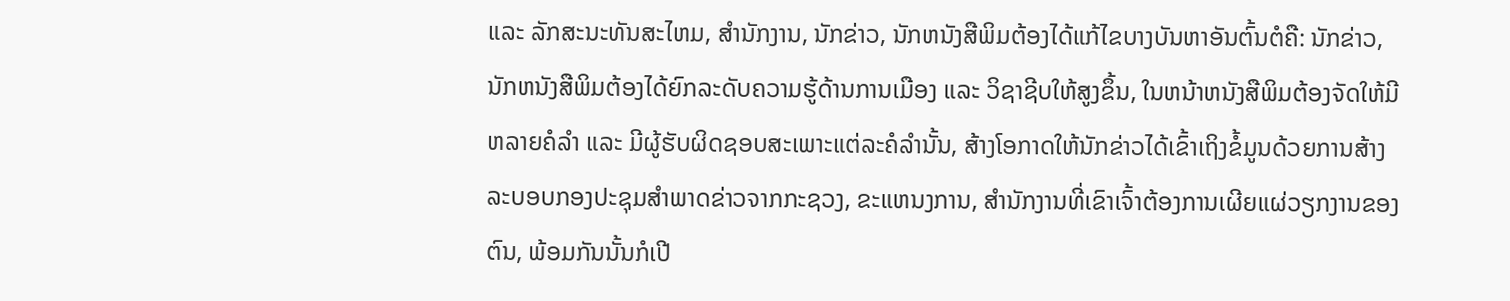ແລະ ລັກສະນະທັນສະໄຫມ, ສຳນັກງານ, ນັກຂ່າວ, ນັກຫນັງສືພິມຕ້ອງໄດ້ແກ້ໄຂບາງບັນຫາອັນຕົ້ນຕໍຄື: ນັກຂ່າວ, ນັກຫນັງສືພິມຕ້ອງໄດ້ຍົກລະດັບຄວາມຮູ້ດ້ານການເມືອງ ແລະ ວິຊາຊີບໃຫ້ສູງຂຶ້ນ, ໃນຫນ້າຫນັງສືພິມຕ້ອງຈັດໃຫ້ມີຫລາຍຄໍລຳ ແລະ ມີຜູ້ຮັບຜິດຊອບສະເພາະແຕ່ລະຄໍລຳນັ້ນ, ສ້າງໂອກາດໃຫ້ນັກຂ່າວໄດ້ເຂົ້າເຖິງຂໍ້ມູນດ້ວຍການສ້າງລະບອບກອງປະຊຸມສຳພາດຂ່າວຈາກກະຊວງ, ຂະແຫນງການ, ສຳນັກງານທີ່ເຂົາເຈົ້າຕ້ອງການເຜີຍແຜ່ວຽກງານຂອງຕົນ, ພ້ອມກັນນັ້ນກໍເປີ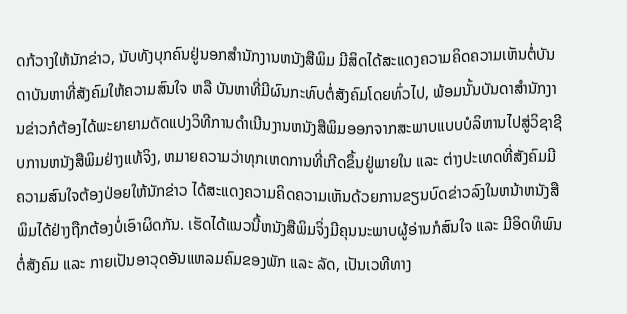ດກ້ວາງໃຫ້ນັກຂ່າວ, ນັບທັງບຸກຄົນຢູ່ນອກສໍານັກງານຫນັງສືພິມ ມີສິດໄດ້ສະແດງຄວາມຄິດຄວາມເຫັນຕໍ່ບັນດາບັນຫາທີ່ສັງຄົມໃຫ້ຄວາມສົນໃຈ ຫລື ບັນຫາທີ່ມີຜົນກະທົບຕໍ່ສັງຄົມໂດຍທົ່ວໄປ, ພ້ອມນັ້ນບັນດາສຳນັກງານຂ່າວກໍຕ້ອງໄດ້ພະຍາຍາມດັດແປງວິທີການດຳເນີນງານຫນັງສືພິມອອກຈາກສະພາບແບບບໍລິຫານໄປສູ່ວິຊາຊີບການຫນັງສືພິມຢ່າງແທ້ຈິງ, ຫມາຍຄວາມວ່າທຸກເຫດການທີ່ເກີດຂຶ້ນຢູ່ພາຍໃນ ແລະ ຕ່າງປະເທດທີ່ສັງຄົມມີຄວາມສົນໃຈຕ້ອງປ່ອຍໃຫ້ນັກຂ່າວ ໄດ້ສະແດງຄວາມຄິດຄວາມເຫັນດ້ວຍການຂຽນບົດຂ່າວລົງໃນຫນ້າຫນັງສືພິມໄດ້ຢ່າງຖືກຕ້ອງບໍ່ເອົາຜິດກັນ. ເຮັດໄດ້ແນວນີ້ຫນັງສືພິມຈິ່ງມີຄຸນນະພາບຜູ້ອ່ານກໍສົນໃຈ ແລະ ມີອິດທິພົນຕໍ່ສັງຄົມ ແລະ ກາຍເປັນອາວຸດອັນແຫລມຄົມຂອງພັກ ແລະ ລັດ, ເປັນເວທີທາງ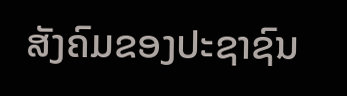ສັງຄົມຂອງປະຊາຊົນ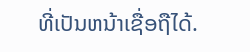ທີ່ເປັນຫນ້າເຊື່ອຖືໄດ້.